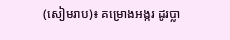(សៀមរាប)៖ គម្រោងអង្ករ ដូរប្លា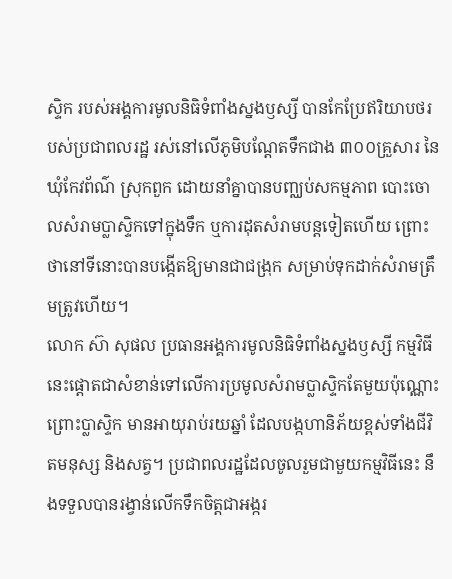ស្ទិក របស់អង្គការមូលនិធិទំពាំងស្នងឫស្សី បានកែប្រែឥរិយាបថរបស់ប្រជាពលរដ្ឋ រស់នៅលើភូមិបណ្តែតទឹកជាង ៣០០គ្រួសារ នៃឃុំកែវព័ណ៌ ស្រុកពួក ដោយនាំគ្នាបានបញ្ឈប់សកម្មភាព បោះចោលសំរាមប្លាស្ទិកទៅក្នុងទឹក ឬការដុតសំរាមបន្តទៀតហើយ ព្រោះថានៅទីនោះបានបង្កើតឱ្យមានជាជង្រុក សម្រាប់ទុកដាក់សំរាមត្រឹមត្រូវហើយ។
លោក ស៊ា សុផល ប្រធានអង្គការមូលនិធិទំពាំងស្នងឫស្សី កម្មវិធីនេះផ្តោតជាសំខាន់ទៅលើការប្រមូលសំរាមប្លាស្ទិកតែមួយប៉ុណ្ណោះ ព្រោះប្លាស្ទិក មានអាយុរាប់រយឆ្នាំ ដែលបង្កហានិភ័យខ្ពស់ទាំងជីវិតមនុស្ស និងសត្វ។ ប្រជាពលរដ្ឋដែលចូលរួមជាមួយកម្មវិធីនេះ នឹងទទួលបានរង្វាន់លើកទឹកចិត្តជាអង្ករ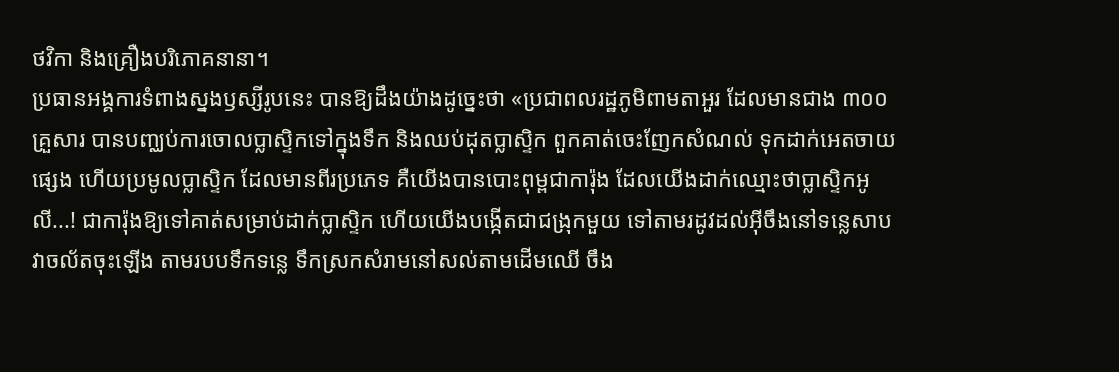ថវិកា និងគ្រឿងបរិភោគនានា។
ប្រធានអង្គការទំពាងស្នងឫស្សីរូបនេះ បានឱ្យដឹងយ៉ាងដូច្នេះថា «ប្រជាពលរដ្ឋភូមិពាមតាអួរ ដែលមានជាង ៣០០គ្រួសារ បានបញ្ឈប់ការចោលប្លាស្ទិកទៅក្នុងទឹក និងឈប់ដុតប្លាស្ទិក ពួកគាត់ចេះញែកសំណល់ ទុកដាក់អេតចាយផ្សេង ហើយប្រមូលប្លាស្ទិក ដែលមានពីរប្រភេទ គឺយើងបានបោះពុម្ពជាការ៉ុង ដែលយើងដាក់ឈ្មោះថាប្លាស្ទិកអូលី...! ជាការ៉ុងឱ្យទៅគាត់សម្រាប់ដាក់ប្លាស្ទិក ហើយយើងបង្កើតជាជង្រុកមួយ ទៅតាមរដូវដល់អ៊ីចឹងនៅទន្លេសាបវាចល័តចុះឡើង តាមរបបទឹកទន្លេ ទឹកស្រកសំរាមនៅសល់តាមដើមឈើ ចឹង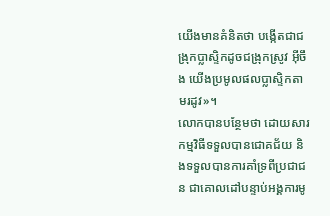យើងមានគំនិតថា បង្កើតជាជង្រុកប្លាស្ទិកដូចជង្រុកស្រូវ អ៊ីចឹង យើងប្រមូលផលប្លាស្ទិកតាមរដូវ»។
លោកបានបន្ថែមថា ដោយសារកម្មវិធីទទួលបានជោគជ័យ និងទទួលបានការគាំទ្រពីប្រជាជន ជាគោលដៅបន្ទាប់អង្គការមូ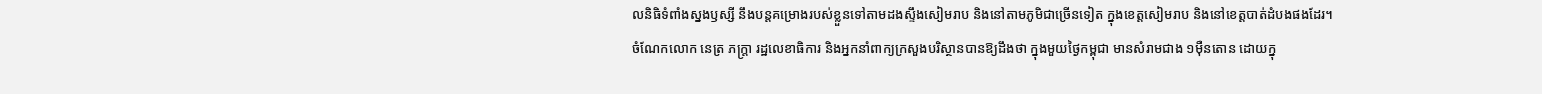លនិធិទំពាំងស្នងឫស្សី នឹងបន្តគម្រោងរបស់ខ្លួនទៅតាមដងស្ទឹងសៀមរាប និងនៅតាមភូមិជាច្រើនទៀត ក្នុងខេត្តសៀមរាប និងនៅខេត្តបាត់ដំបងផងដែរ។
ចំណែកលោក នេត្រ ភក្ត្រា រដ្ឋលេខាធិការ និងអ្នកនាំពាក្យក្រសួងបរិស្ថានបានឱ្យដឹងថា ក្នុងមួយថ្ងៃកម្ពុជា មានសំរាមជាង ១ម៉ឺនតោន ដោយក្នុ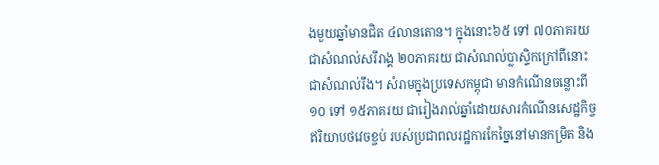ងមួយឆ្នាំមានជិត ៤លានតោន។ ក្នុងនោះ៦៥ ទៅ ៧០ភាគរយ ជាសំណល់សរីរាង្គ ២០ភាគរយ ជាសំណល់ប្លាស្ទិកក្រៅពីនោះជាសំណល់រឹង។ សំរាមក្នុងប្រទេសកម្ពុជា មានកំណើនចន្លោះពី១០ ទៅ ១៥ភាគរយ ជារៀងរាល់ឆ្នាំដោយសារកំណើនសេដ្ឋកិច្ចឥរិយាបថវេចខ្ចប់ របស់ប្រជាពលរដ្ឋការកែច្នៃនៅមានកម្រិត និង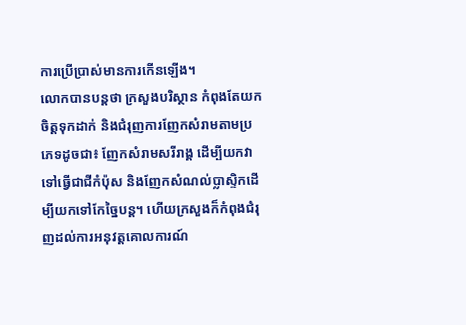ការប្រើប្រាស់មានការកើនឡើង។
លោកបានបន្តថា ក្រសួងបរិស្ថាន កំពុងតែយកចិត្តទុកដាក់ និងជំរុញការញែកសំរាមតាមប្រភេទដូចជា៖ ញែកសំរាមសរីរាង្គ ដើម្បីយកវាទៅធ្វើជាជីកំប៉ុស និងញែកសំណល់ប្លាស្ទិកដើម្បីយកទៅកែច្នៃបន្ត។ ហើយក្រសួងក៏កំពុងជំរុញដល់ការអនុវត្តគោលការណ៍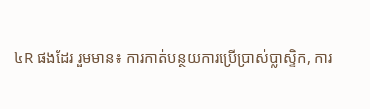៤R ផងដែរ រួមមាន៖ ការកាត់បន្ថយការប្រើប្រាស់ប្លាស្ទិក, ការ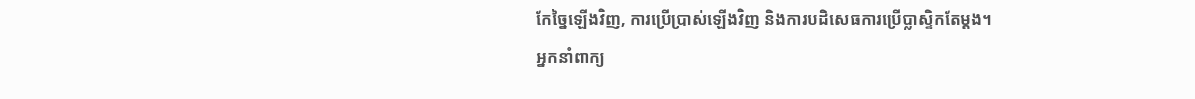កែច្នៃឡើងវិញ, ការប្រើប្រាស់ឡើងវិញ និងការបដិសេធការប្រើប្លាស្ទិកតែម្ដង។
អ្នកនាំពាក្យ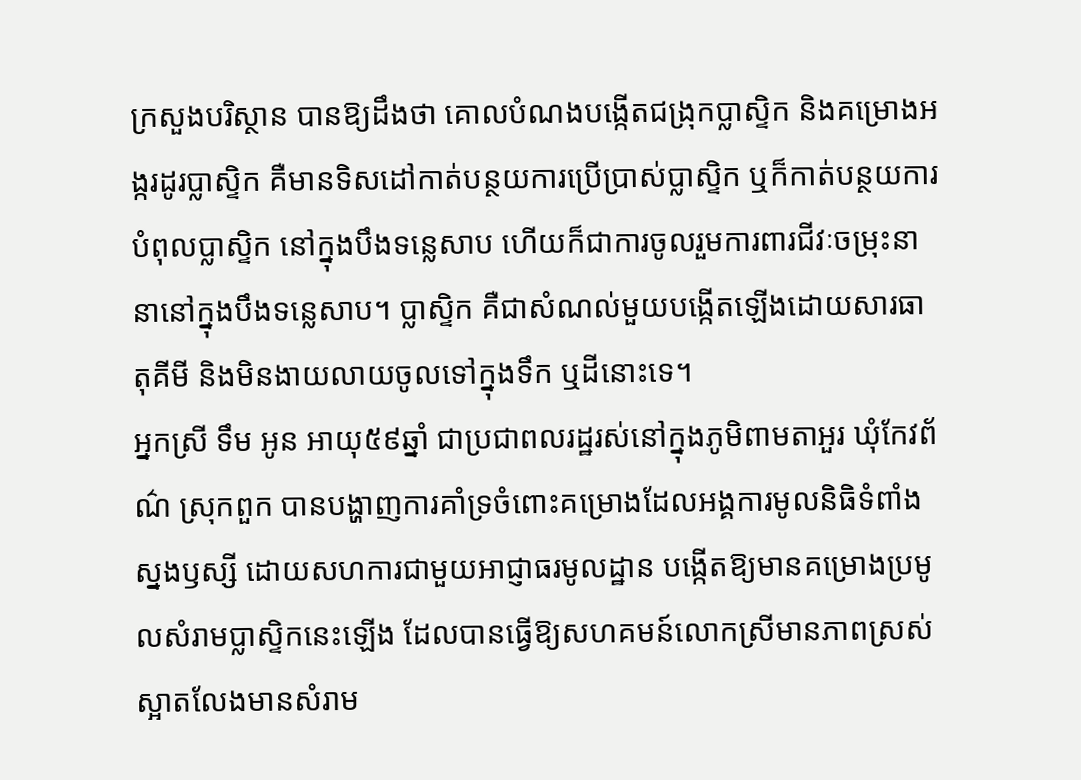ក្រសួងបរិស្ថាន បានឱ្យដឹងថា គោលបំណងបង្កើតជង្រុកប្លាស្ទិក និងគម្រោងអង្ករដូរប្លាស្ទិក គឺមានទិសដៅកាត់បន្ថយការប្រើប្រាស់ប្លាស្ទិក ឬក៏កាត់បន្ថយការបំពុលប្លាស្ទិក នៅក្នុងបឹងទន្លេសាប ហើយក៏ជាការចូលរួមការពារជីវៈចម្រុះនានានៅក្នុងបឹងទន្លេសាប។ ប្លាស្ទិក គឺជាសំណល់មួយបង្កើតឡើងដោយសារធាតុគីមី និងមិនងាយលាយចូលទៅក្នុងទឹក ឬដីនោះទេ។
អ្នកស្រី ទឹម អូន អាយុ៥៩ឆ្នាំ ជាប្រជាពលរដ្ឋរស់នៅក្នុងភូមិពាមតាអួរ ឃុំកែវព័ណ៌ ស្រុកពួក បានបង្ហាញការគាំទ្រចំពោះគម្រោងដែលអង្គការមូលនិធិទំពាំងស្នងឫស្សី ដោយសហការជាមួយអាជ្ញាធរមូលដ្ឋាន បង្កើតឱ្យមានគម្រោងប្រមូលសំរាមប្លាស្ទិកនេះឡើង ដែលបានធ្វើឱ្យសហគមន៍លោកស្រីមានភាពស្រស់ស្អាតលែងមានសំរាម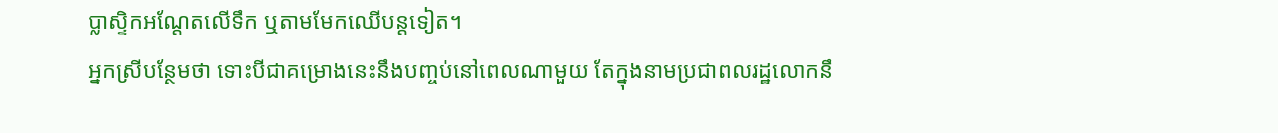ប្លាស្ទិកអណ្តែតលើទឹក ឬតាមមែកឈើបន្តទៀត។
អ្នកស្រីបន្ថែមថា ទោះបីជាគម្រោងនេះនឹងបញ្ចប់នៅពេលណាមួយ តែក្នុងនាមប្រជាពលរដ្ឋលោកនឹ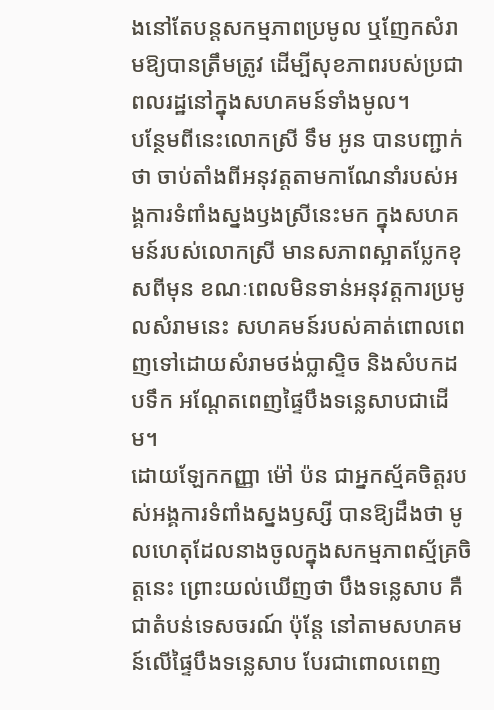ងនៅតែបន្តសកម្មភាពប្រមូល ឬញែកសំរាមឱ្យបានត្រឹមត្រូវ ដើម្បីសុខភាពរបស់ប្រជាពលរដ្ឋនៅក្នុងសហគមន៍ទាំងមូល។
បន្ថែមពីនេះលោកស្រី ទឹម អូន បានបញ្ជាក់ថា ចាប់តាំងពីអនុវត្តតាមកាណែនាំរបស់អង្គការទំពាំងស្នងឫងស្រីនេះមក ក្នុងសហគមន៍របស់លោកស្រី មានសភាពស្អាតប្លែកខុសពីមុន ខណៈពេលមិនទាន់អនុវត្តការប្រមូលសំរាមនេះ សហគមន៍របស់គាត់ពោលពេញទៅដោយសំរាមថង់ប្លាស្ទិច និងសំបកដបទឹក អណ្តែតពេញផ្ទៃបឹងទន្លេសាបជាដើម។
ដោយឡែកកញ្ញា ម៉ៅ ប៉ន ជាអ្នកស្ម័គចិត្តរបស់អង្គការទំពាំងស្នងឫស្សី បានឱ្យដឹងថា មូលហេតុដែលនាងចូលក្នុងសកម្មភាពស្ម័គ្រចិត្តនេះ ព្រោះយល់ឃើញថា បឹងទន្លេសាប គឺជាតំបន់ទេសចរណ៍ ប៉ុន្តែ នៅតាមសហគមន៍លើផ្ទៃបឹងទន្លេសាប បែរជាពោលពេញ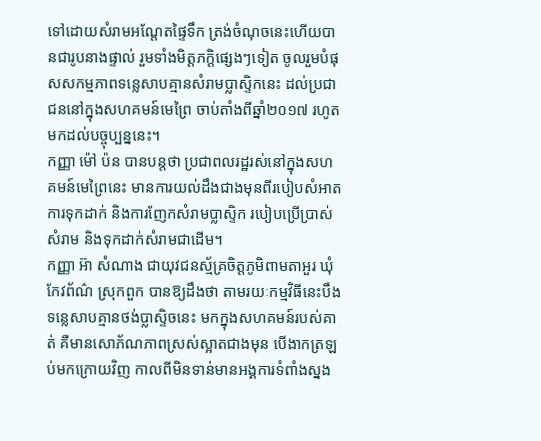ទៅដោយសំរាមអណ្តែតផ្ទៃទឹក ត្រង់ចំណុចនេះហើយបានជារូបនាងផ្ទាល់ រួមទាំងមិត្តភក្តិផ្សេងៗទៀត ចូលរួមបំផុសសកម្មភាពទន្លេសាបគ្មានសំរាមប្លាស្ទិកនេះ ដល់ប្រជាជននៅក្នុងសហគមន៍មេព្រៃ ចាប់តាំងពីឆ្នាំ២០១៧ រហូតមកដល់បច្ចុប្បន្ននេះ។
កញ្ញា ម៉ៅ ប៉ន បានបន្តថា ប្រជាពលរដ្ឋរស់នៅក្នុងសហគមន៍មេព្រៃនេះ មានការយល់ដឹងជាងមុនពីរបៀបសំអាត ការទុកដាក់ និងការញែកសំរាមប្លាស្ទិក របៀបប្រើប្រាស់សំរាម និងទុកដាក់សំរាមជាដើម។
កញ្ញា អ៊ា សំណាង ជាយុវជនស្ម័គ្រចិត្តភូមិពាមតាអួរ ឃុំកែវព័ណ៌ ស្រុកពួក បានឱ្យដឹងថា តាមរយៈកម្មវិធីនេះបឹងទន្លេសាបគ្មានថង់ប្លាស្ទិចនេះ មកក្នុងសហគមន៍របស់គាត់ គឺមានសោភ័ណភាពស្រស់ស្អាតជាងមុន បើងាកត្រឡប់មកក្រោយវិញ កាលពីមិនទាន់មានអង្គការទំពាំងស្នង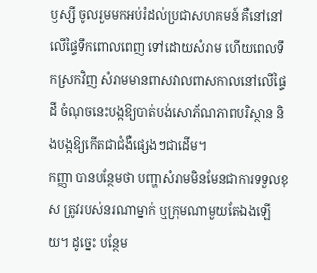ឫស្សី ចូលរួមមកអប់រំដល់ប្រជាសហគមន៍ គឺនៅនៅលើផ្ទៃទឹកពោលពេញ ទៅដោយសំរាម ហើយពេលទឹកស្រកវិញ សំរាមមានពាសវាលពាសកាលនៅលើផ្ទៃដី ចំណុចនេះបង្កឱ្យបាត់បង់សោភ័ណភាពបរិស្ថាន និងបង្កឱ្យកើតជាជំងឺផ្សេងៗជាដើម។
កញ្ញា បានបន្ថែមថា បញ្ហាសំរាមមិនមែនជាការទទួលខុស ត្រូវរបស់នរណាម្នាក់ ឬក្រុមណាមួយតែឯងឡើយ។ ដូច្នេះ បន្ថែម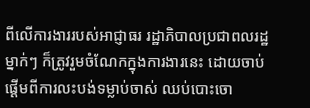ពីលើការងាររបស់អាជ្ញាធរ រដ្ឋាភិបាលប្រជាពលរដ្ឋម្នាក់ៗ ក៏ត្រូវរួមចំណែកក្នុងការងារនេះ ដោយចាប់ផ្ដើមពីការលះបង់ទម្លាប់ចាស់ ឈប់បោះចោ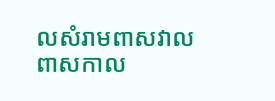លសំរាមពាសវាលពាសកាល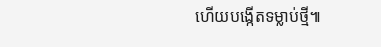ហើយបង្កើតទម្លាប់ថ្មី៕